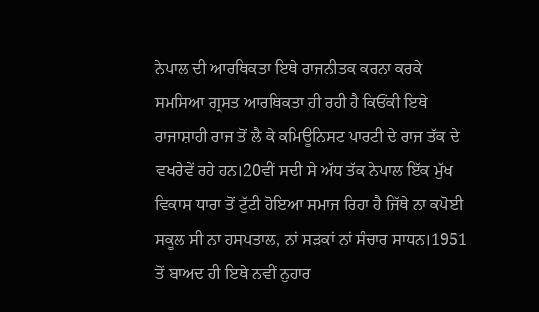ਨੇਪਾਲ ਦੀ ਆਰਥਿਕਤਾ ਇਥੇ ਰਾਜਨੀਤਕ ਕਰਨਾ ਕਰਕੇ ਸਮਸਿਆ ਗ੍ਰਸਤ ਆਰਥਿਕਤਾ ਹੀ ਰਹੀ ਹੈ ਕਿਓਂਕੀ ਇਥੇ ਰਾਜਾਸ਼ਾਹੀ ਰਾਜ ਤੋਂ ਲੈ ਕੇ ਕਮਿਊਨਿਸਟ ਪਾਰਟੀ ਦੇ ਰਾਜ ਤੱਕ ਦੇ ਵਖਰੇਵੇਂ ਰਹੇ ਹਨ।20ਵੀਂ ਸਦੀ ਸੇ ਅੱਧ ਤੱਕ ਨੇਪਾਲ ਇੱਕ ਮੁੱਖ ਵਿਕਾਸ ਧਾਰਾ ਤੋਂ ਟੁੱਟੀ ਹੋਇਆ ਸਮਾਜ ਰਿਹਾ ਹੈ ਜਿੱਥੇ ਨਾ ਕਪੋਈ ਸਕੂਲ ਸੀ ਨਾ ਹਸਪਤਾਲ, ਨਾਂ ਸੜਕਾਂ ਨਾਂ ਸੰਚਾਰ ਸਾਧਨ।1951 ਤੋਂ ਬਾਅਦ ਹੀ ਇਥੇ ਨਵੀਂ ਨੁਹਾਰ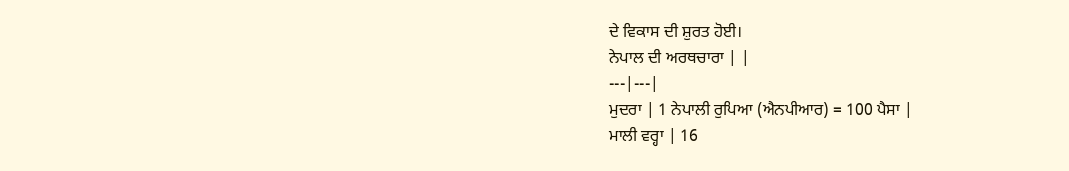ਦੇ ਵਿਕਾਸ ਦੀ ਸ਼ੁਰਤ ਹੋਈ।
ਨੇਪਾਲ ਦੀ ਅਰਥਚਾਰਾ | |
---|---|
ਮੁਦਰਾ | 1 ਨੇਪਾਲੀ ਰੁਪਿਆ (ਐਨਪੀਆਰ) = 100 ਪੈਸਾ |
ਮਾਲੀ ਵਰ੍ਹਾ | 16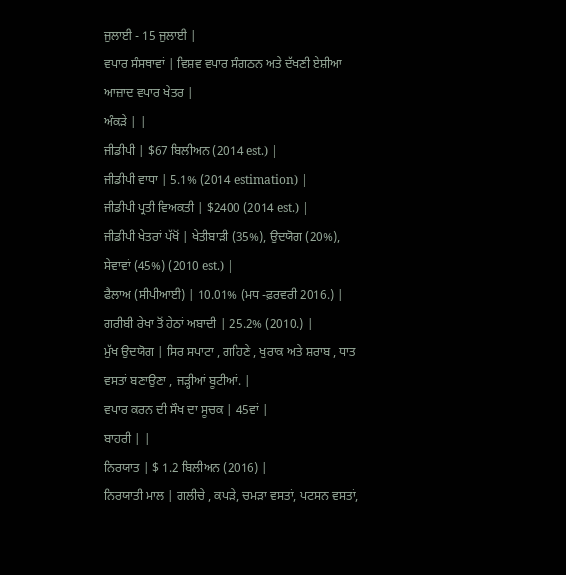ਜੁਲਾਈ - 15 ਜੁਲਾਈ |
ਵਪਾਰ ਸੰਸਥਾਵਾਂ | ਵਿਸ਼ਵ ਵਪਾਰ ਸੰਗਠਨ ਅਤੇ ਦੱਖਣੀ ਏਸ਼ੀਆ ਆਜ਼ਾਦ ਵਪਾਰ ਖੇਤਰ |
ਅੰਕੜੇ | |
ਜੀਡੀਪੀ | $67 ਬਿਲੀਅਨ (2014 est.) |
ਜੀਡੀਪੀ ਵਾਧਾ | 5.1% (2014 estimation) |
ਜੀਡੀਪੀ ਪ੍ਰਤੀ ਵਿਅਕਤੀ | $2400 (2014 est.) |
ਜੀਡੀਪੀ ਖੇਤਰਾਂ ਪੱਖੋਂ | ਖੇਤੀਬਾੜੀ (35%), ਉਦਯੋਗ (20%), ਸੇਵਾਵਾਂ (45%) (2010 est.) |
ਫੈਲਾਅ (ਸੀਪੀਆਈ) | 10.01% (ਮਧ -ਫ਼ਰਵਰੀ 2016.) |
ਗਰੀਬੀ ਰੇਖਾ ਤੋਂ ਹੇਠਾਂ ਅਬਾਦੀ | 25.2% (2010.) |
ਮੁੱਖ ਉਦਯੋਗ | ਸਿਰ ਸਪਾਟਾ , ਗਹਿਣੇ , ਖੁਰਾਕ ਅਤੇ ਸ਼ਰਾਬ , ਧਾਤ ਵਸਤਾਂ ਬਣਾਉਣਾ , ਜੜ੍ਹੀਆਂ ਬੂਟੀਆਂ. |
ਵਪਾਰ ਕਰਨ ਦੀ ਸੌਖ ਦਾ ਸੂਚਕ | 45ਵਾਂ |
ਬਾਹਰੀ | |
ਨਿਰਯਾਤ | $ 1.2 ਬਿਲੀਅਨ (2016) |
ਨਿਰਯਾਤੀ ਮਾਲ | ਗਲੀਚੇ , ਕਪੜੇ, ਚਮੜਾ ਵਸਤਾਂ, ਪਟਸਨ ਵਸਤਾਂ,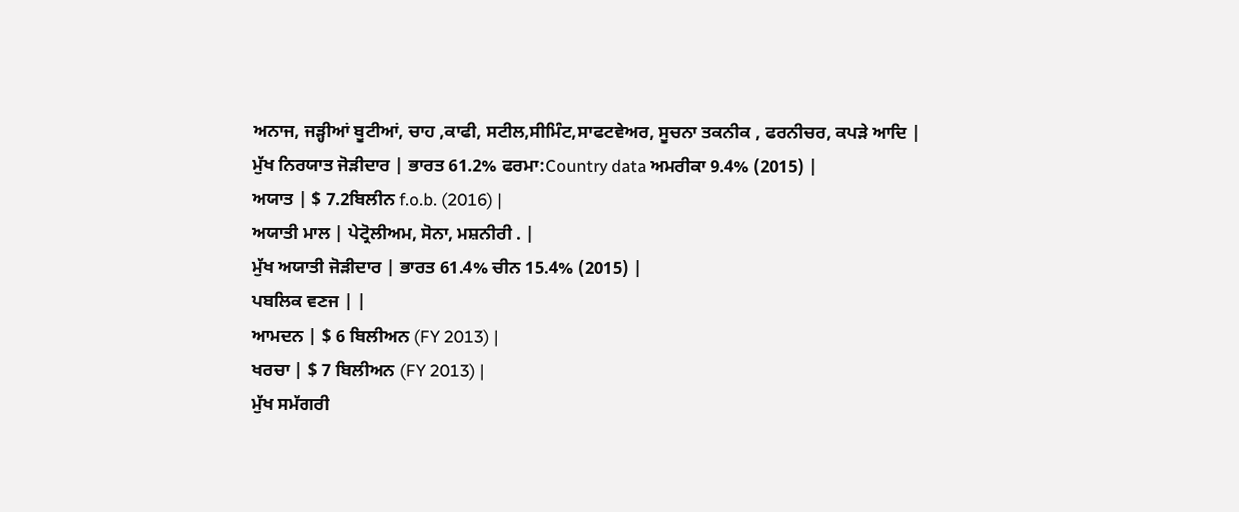ਅਨਾਜ, ਜੜ੍ਹੀਆਂ ਬੂਟੀਆਂ, ਚਾਹ ,ਕਾਫੀ, ਸਟੀਲ,ਸੀਮਿੰਟ,ਸਾਫਟਵੇਅਰ, ਸੂਚਨਾ ਤਕਨੀਕ , ਫਰਨੀਚਰ, ਕਪੜੇ ਆਦਿ |
ਮੁੱਖ ਨਿਰਯਾਤ ਜੋੜੀਦਾਰ | ਭਾਰਤ 61.2% ਫਰਮਾ:Country data ਅਮਰੀਕਾ 9.4% (2015) |
ਅਯਾਤ | $ 7.2ਬਿਲੀਨ f.o.b. (2016) |
ਅਯਾਤੀ ਮਾਲ | ਪੇਟ੍ਰੋਲੀਅਮ, ਸੋਨਾ, ਮਸ਼ਨੀਰੀ . |
ਮੁੱਖ ਅਯਾਤੀ ਜੋੜੀਦਾਰ | ਭਾਰਤ 61.4% ਚੀਨ 15.4% (2015) |
ਪਬਲਿਕ ਵਣਜ | |
ਆਮਦਨ | $ 6 ਬਿਲੀਅਨ (FY 2013) |
ਖਰਚਾ | $ 7 ਬਿਲੀਅਨ (FY 2013) |
ਮੁੱਖ ਸਮੱਗਰੀ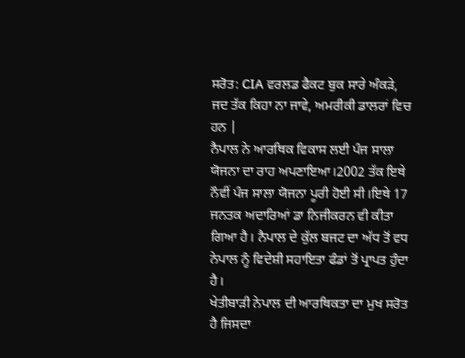ਸਰੋਤ: CIA ਵਰਲਡ ਫੈਕਟ ਬੁਕ ਸਾਰੇ ਅੰਕੜੇ, ਜਦ ਤੱਕ ਕਿਹਾ ਨਾ ਜਾਵੇ, ਅਮਰੀਕੀ ਡਾਲਰਾਂ ਵਿਚ ਹਨ |
ਨੈਪਾਲ ਨੇ ਆਰਥਿਕ ਵਿਕਾਸ ਲਈ ਪੰਜ ਸਾਲਾ ਯੋਜਨਾ ਦਾ ਰਾਹ ਅਪਣਾਇਆ।2002 ਤੱਕ ਇਥੇ ਨੌਵੀਂ ਪੰਜ ਸਾਲਾ ਯੋਜਨਾ ਪੂਰੀ ਹੋਈ ਸੀ।ਇਥੇ 17 ਜਨਤਕ ਅਦਾਰਿਆਂ ਡਾ ਨਿਜੀਕਰਨ ਵੀ ਕੀਤਾ ਗਿਆ ਹੈ। ਨੈਪਾਲ ਦੇ ਕੁੱਲ ਬਜਟ ਦਾ ਅੱਧ ਤੋਂ ਵਧ ਨੇਪਾਲ ਨੂੰ ਵਿਦੇਸ਼ੀ ਸਹਾਇਤਾ ਫੰਡਾਂ ਤੋਂ ਪ੍ਰਾਪਤ ਹੁੰਦਾ ਹੈ।
ਖੇਤੀਬਾੜੀ ਨੇਪਾਲ ਦੀ ਆਰਥਿਕਤਾ ਦਾ ਮੁਖ ਸਰੋਤ ਹੈ ਜਿਸਦਾ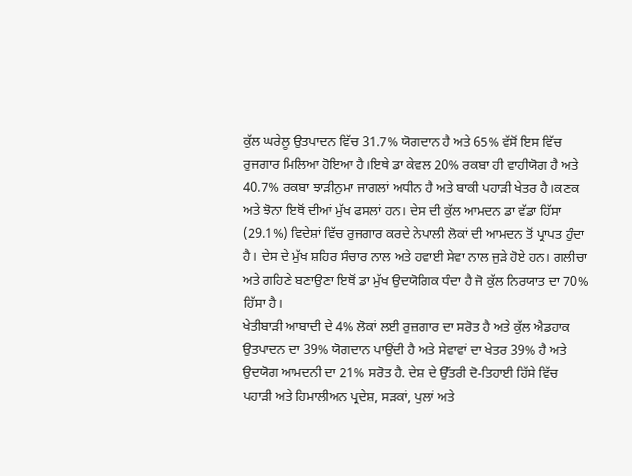ਕੁੱਲ ਘਰੇਲੂ ਉਤਪਾਦਨ ਵਿੱਚ 31.7% ਯੋਗਦਾਨ ਹੈ ਅਤੇ 65% ਵੱਸੋਂ ਇਸ ਵਿੱਚ ਰੁਜਗਾਰ ਮਿਲਿਆ ਹੋਇਆ ਹੈ।ਇਥੇ ਡਾ ਕੇਵਲ 20% ਰਕਬਾ ਹੀ ਵਾਹੀਯੋਗ ਹੈ ਅਤੇ 40.7% ਰਕਬਾ ਝਾੜੀਨੁਮਾ ਜਾਗਲਾਂ ਅਧੀਨ ਹੈ ਅਤੇ ਬਾਕੀ ਪਹਾੜੀ ਖੇਤਰ ਹੈ।ਕਣਕ ਅਤੇ ਝੋਨਾ ਇਥੋਂ ਦੀਆਂ ਮੁੱਖ ਫਸਲਾਂ ਹਨ। ਦੇਸ ਦੀ ਕੁੱਲ ਆਮਦਨ ਡਾ ਵੱਡਾ ਹਿੱਸਾ (29.1%) ਵਿਦੇਸ਼ਾਂ ਵਿੱਚ ਰੁਜਗਾਰ ਕਰਦੇ ਨੇਪਾਲੀ ਲੋਕਾਂ ਦੀ ਆਮਦਨ ਤੋਂ ਪ੍ਰਾਪਤ ਹੁੰਦਾ ਹੈ। ਦੇਸ ਦੇ ਮੁੱਖ ਸ਼ਹਿਰ ਸੰਚਾਰ ਨਾਲ ਅਤੇ ਹਵਾਈ ਸੇਵਾ ਨਾਲ ਜੁੜੇ ਹੋਏ ਹਨ। ਗਲੀਚਾ ਅਤੇ ਗਹਿਣੇ ਬਣਾਉਣਾ ਇਥੋਂ ਡਾ ਮੁੱਖ ਉਦਯੋਗਿਕ ਧੰਦਾ ਹੈ ਜੋ ਕੁੱਲ ਨਿਰਯਾਤ ਦਾ 70% ਹਿੱਸਾ ਹੈ।
ਖੇਤੀਬਾੜੀ ਆਬਾਦੀ ਦੇ 4% ਲੋਕਾਂ ਲਈ ਰੁਜ਼ਗਾਰ ਦਾ ਸਰੋਤ ਹੈ ਅਤੇ ਕੁੱਲ ਐਡਹਾਕ ਉਤਪਾਦਨ ਦਾ 39% ਯੋਗਦਾਨ ਪਾਉਂਦੀ ਹੈ ਅਤੇ ਸੇਵਾਵਾਂ ਦਾ ਖੇਤਰ 39% ਹੈ ਅਤੇ ਉਦਯੋਗ ਆਮਦਨੀ ਦਾ 21% ਸਰੋਤ ਹੈ. ਦੇਸ਼ ਦੇ ਉੱਤਰੀ ਦੋ-ਤਿਹਾਈ ਹਿੱਸੇ ਵਿੱਚ ਪਹਾੜੀ ਅਤੇ ਹਿਮਾਲੀਅਨ ਪ੍ਰਦੇਸ਼, ਸੜਕਾਂ, ਪੁਲਾਂ ਅਤੇ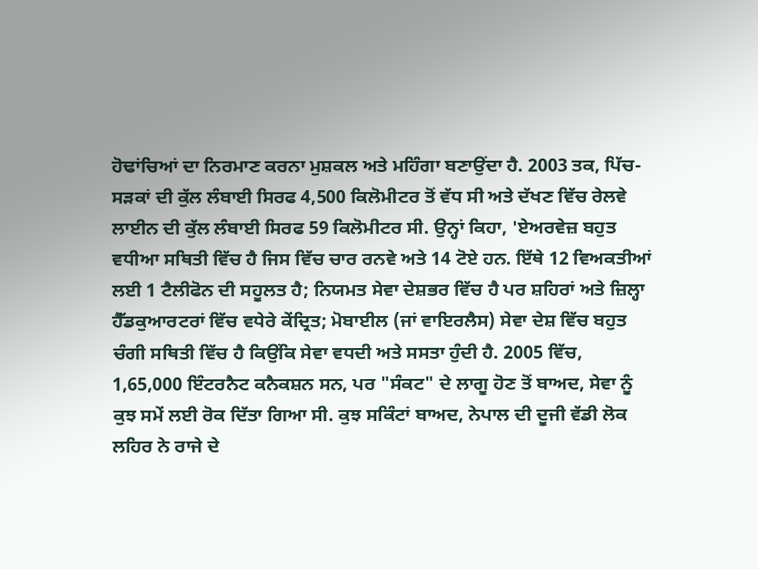ਹੋਢਾਂਚਿਆਂ ਦਾ ਨਿਰਮਾਣ ਕਰਨਾ ਮੁਸ਼ਕਲ ਅਤੇ ਮਹਿੰਗਾ ਬਣਾਉਂਦਾ ਹੈ. 2003 ਤਕ, ਪਿੱਚ-ਸੜਕਾਂ ਦੀ ਕੁੱਲ ਲੰਬਾਈ ਸਿਰਫ 4,500 ਕਿਲੋਮੀਟਰ ਤੋਂ ਵੱਧ ਸੀ ਅਤੇ ਦੱਖਣ ਵਿੱਚ ਰੇਲਵੇ ਲਾਈਨ ਦੀ ਕੁੱਲ ਲੰਬਾਈ ਸਿਰਫ 59 ਕਿਲੋਮੀਟਰ ਸੀ. ਉਨ੍ਹਾਂ ਕਿਹਾ, 'ਏਅਰਵੇਜ਼ ਬਹੁਤ ਵਧੀਆ ਸਥਿਤੀ ਵਿੱਚ ਹੈ ਜਿਸ ਵਿੱਚ ਚਾਰ ਰਨਵੇ ਅਤੇ 14 ਟੋਏ ਹਨ. ਇੱਥੇ 12 ਵਿਅਕਤੀਆਂ ਲਈ 1 ਟੈਲੀਫੋਨ ਦੀ ਸਹੂਲਤ ਹੈ; ਨਿਯਮਤ ਸੇਵਾ ਦੇਸ਼ਭਰ ਵਿੱਚ ਹੈ ਪਰ ਸ਼ਹਿਰਾਂ ਅਤੇ ਜ਼ਿਲ੍ਹਾ ਹੈੱਡਕੁਆਰਟਰਾਂ ਵਿੱਚ ਵਧੇਰੇ ਕੇਂਦ੍ਰਿਤ; ਮੋਬਾਈਲ (ਜਾਂ ਵਾਇਰਲੈਸ) ਸੇਵਾ ਦੇਸ਼ ਵਿੱਚ ਬਹੁਤ ਚੰਗੀ ਸਥਿਤੀ ਵਿੱਚ ਹੈ ਕਿਉਂਕਿ ਸੇਵਾ ਵਧਦੀ ਅਤੇ ਸਸਤਾ ਹੁੰਦੀ ਹੈ. 2005 ਵਿੱਚ, 1,65,000 ਇੰਟਰਨੈਟ ਕਨੈਕਸ਼ਨ ਸਨ, ਪਰ "ਸੰਕਟ" ਦੇ ਲਾਗੂ ਹੋਣ ਤੋਂ ਬਾਅਦ, ਸੇਵਾ ਨੂੰ ਕੁਝ ਸਮੇਂ ਲਈ ਰੋਕ ਦਿੱਤਾ ਗਿਆ ਸੀ. ਕੁਝ ਸਕਿੰਟਾਂ ਬਾਅਦ, ਨੇਪਾਲ ਦੀ ਦੂਜੀ ਵੱਡੀ ਲੋਕ ਲਹਿਰ ਨੇ ਰਾਜੇ ਦੇ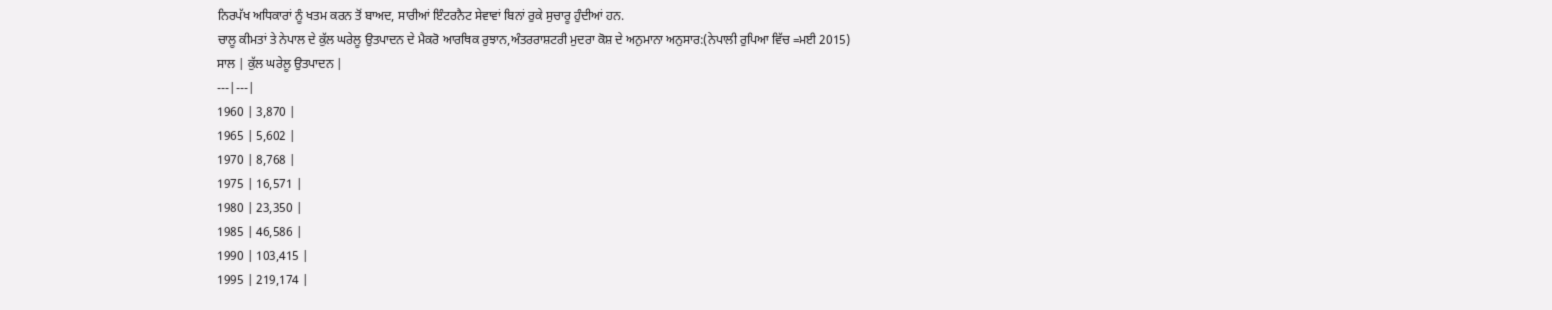ਨਿਰਪੱਖ ਅਧਿਕਾਰਾਂ ਨੂੰ ਖਤਮ ਕਰਨ ਤੋਂ ਬਾਅਦ, ਸਾਰੀਆਂ ਇੰਟਰਨੈਟ ਸੇਵਾਵਾਂ ਬਿਨਾਂ ਰੁਕੇ ਸੁਚਾਰੂ ਹੁੰਦੀਆਂ ਹਨ.
ਚਾਲੂ ਕੀਮਤਾਂ ਤੇ ਨੇਪਾਲ ਦੇ ਕੁੱਲ ਘਰੇਲੂ ਉਤਪਾਦਨ ਦੇ ਮੈਕਰੋ ਆਰਥਿਕ ਰੁਝਾਨ,ਅੰਤਰਰਾਸ਼ਟਰੀ ਮੁਦਰਾ ਕੋਸ਼ ਦੇ ਅਨੁਮਾਨਾ ਅਨੁਸਾਰ:(ਨੇਪਾਲੀ ਰੁਪਿਆ ਵਿੱਚ =ਮਈ 2015)
ਸਾਲ | ਕੁੱਲ ਘਰੇਲੂ ਉਤਪਾਦਨ |
---|---|
1960 | 3,870 |
1965 | 5,602 |
1970 | 8,768 |
1975 | 16,571 |
1980 | 23,350 |
1985 | 46,586 |
1990 | 103,415 |
1995 | 219,174 |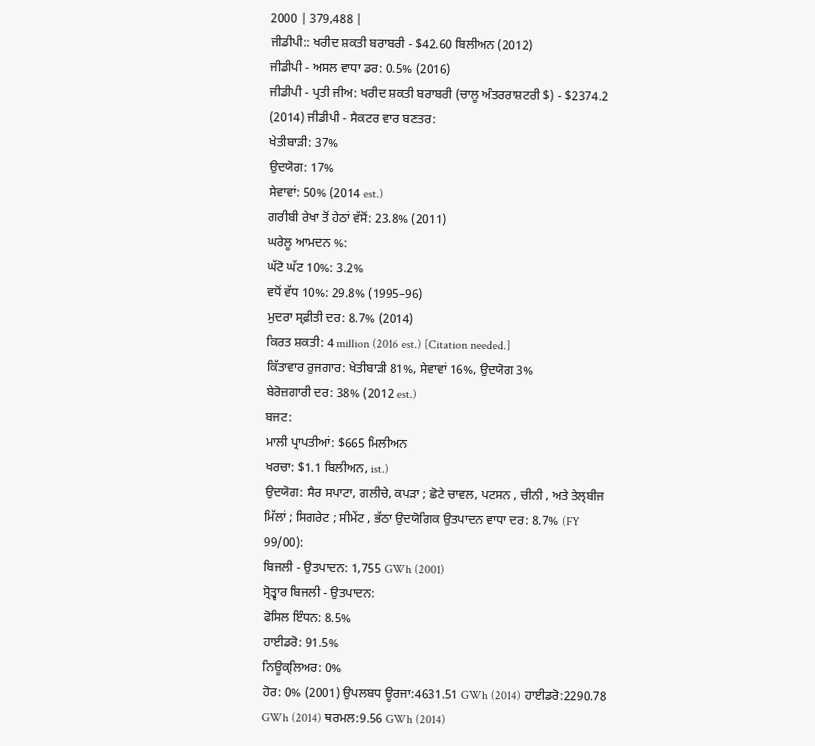2000 | 379,488 |
ਜੀਡੀਪੀ:: ਖਰੀਦ ਸ਼ਕਤੀ ਬਰਾਬਰੀ - $42.60 ਬਿਲੀਅਨ (2012)
ਜੀਡੀਪੀ - ਅਸਲ ਵਾਧਾ ਡਰ: 0.5% (2016)
ਜੀਡੀਪੀ - ਪ੍ਰਤੀ ਜੀਅ: ਖਰੀਦ ਸ਼ਕਤੀ ਬਰਾਬਰੀ (ਚਾਲੂ ਅੰਤਰਰਾਸ਼ਟਰੀ $) - $2374.2 (2014) ਜੀਡੀਪੀ - ਸੈਕਟਰ ਵਾਰ ਬਣਤਰ:
ਖੇਤੀਬਾੜੀ: 37%
ਉਦਯੋਗ: 17%
ਸੇਵਾਵਾਂ: 50% (2014 est.)
ਗਰੀਬੀ ਰੇਖਾ ਤੋਂ ਹੇਠਾਂ ਵੱਸੋਂ: 23.8% (2011)
ਘਰੇਲੂ ਆਮਦਨ %:
ਘੱਟੋ ਘੱਟ 10%: 3.2%
ਵਧੋਂ ਵੱਧ 10%: 29.8% (1995–96)
ਮੁਦਰਾ ਸ੍ਫ਼ੀਤੀ ਦਰ: 8.7% (2014)
ਕਿਰਤ ਸ਼ਕਤੀ: 4 million (2016 est.) [Citation needed.]
ਕਿੱਤਾਵਾਰ ਰੁਜਗਾਰ: ਖੇਤੀਬਾੜੀ 81%, ਸੇਵਾਵਾਂ 16%, ਉਦਯੋਗ 3%
ਬੇਰੋਜ਼ਗਾਰੀ ਦਰ: 38% (2012 est.)
ਬਜਟ:
ਮਾਲੀ ਪ੍ਰਾਪਤੀਆਂ: $665 ਮਿਲੀਅਨ
ਖਰਚਾ: $1.1 ਬਿਲੀਅਨ, ist.)
ਉਦਯੋਗ: ਸੈਰ ਸਪਾਟਾ, ਗਲੀਚੇ, ਕਪੜਾ ; ਛੋਟੇ ਚਾਵਲ, ਪਟਸਨ , ਚੀਨੀ , ਅਤੇ ਤੇਲ੍ਬੀਜ ਮਿੱਲਾਂ ; ਸਿਗਰੇਟ ; ਸੀਮੇਂਟ , ਭੱਠਾ ਉਦਯੋਗਿਕ ਉਤਪਾਦਨ ਵਾਧਾ ਦਰ: 8.7% (FY 99/00):
ਬਿਜਲੀ - ਉਤਪਾਦਨ: 1,755 GWh (2001)
ਸ੍ਰੋਤ੍ਵਾਰ ਬਿਜਲੀ - ਉਤਪਾਦਨ:
ਫੋਸਿਲ ਇੰਧਨ: 8.5%
ਹਾਈਡਰੋ: 91.5%
ਨਿਊਕ੍ਲਿਅਰ: 0%
ਹੋਰ: 0% (2001) ਉਪਲਬਧ ਊਰਜਾ:4631.51 GWh (2014) ਹਾਈਡਰੋ:2290.78 GWh (2014) ਥਰਮਲ:9.56 GWh (2014)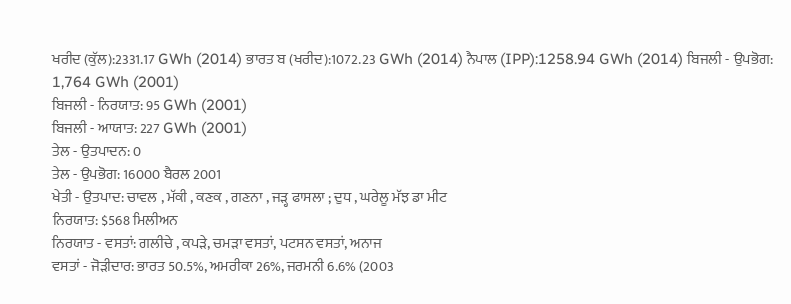ਖਰੀਦ (ਕੁੱਲ):2331.17 GWh (2014) ਭਾਰਤ ਬ (ਖਰੀਦ):1072.23 GWh (2014) ਨੈਪਾਲ (IPP):1258.94 GWh (2014) ਬਿਜਲੀ - ਉਪਭੋਗ: 1,764 GWh (2001)
ਬਿਜਲੀ - ਨਿਰਯਾਤ: 95 GWh (2001)
ਬਿਜਲੀ - ਆਯਾਤ: 227 GWh (2001)
ਤੇਲ - ਉਤਪਾਦਨ: 0
ਤੇਲ - ਉਪਭੋਗ: 16000 ਬੈਰਲ 2001
ਖੇਤੀ - ਉਤਪਾਦ: ਚਾਵਲ , ਮੱਕੀ , ਕਣਕ , ਗਣਨਾ , ਜੜ੍ਹ ਫਾਸਲਾ ; ਦੁਧ , ਘਰੇਲੂ ਮੱਝ ਡਾ ਮੀਟ
ਨਿਰਯਾਤ: $568 ਮਿਲੀਅਨ
ਨਿਰਯਾਤ - ਵਸਤਾਂ: ਗਲੀਚੇ , ਕਪੜੇ, ਚਮੜਾ ਵਸਤਾਂ, ਪਟਸਨ ਵਸਤਾਂ, ਅਨਾਜ
ਵਸਤਾਂ - ਜੋੜੀਦਾਰ: ਭਾਰਤ 50.5%, ਅਮਰੀਕਾ 26%, ਜਰਮਨੀ 6.6% (2003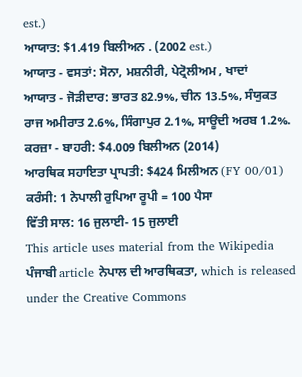est.)
ਆਯਾਤ: $1.419 ਬਿਲੀਅਨ . (2002 est.)
ਆਯਾਤ - ਵਸਤਾਂ: ਸੋਨਾ, ਮਸ਼ਨੀਰੀ, ਪੇਟ੍ਰੋਲੀਅਮ , ਖਾਦਾਂ
ਆਯਾਤ - ਜੋੜੀਦਾਰ: ਭਾਰਤ 82.9%, ਚੀਨ 13.5%, ਸੰਯੁਕਤ ਰਾਜ ਅਮੀਰਾਤ 2.6%, ਸਿੰਗਾਪੁਰ 2.1%, ਸਾਊਦੀ ਅਰਬ 1.2%.
ਕਰਜ਼ਾ - ਬਾਹਰੀ: $4.009 ਬਿਲੀਅਨ (2014)
ਆਰਥਿਕ ਸਹਾਇਤਾ ਪ੍ਰਾਪਤੀ: $424 ਮਿਲੀਅਨ (FY 00/01)
ਕਰੰਸੀ: 1 ਨੇਪਾਲੀ ਰੁਪਿਆ ਰੂਪੀ = 100 ਪੈਸਾ
ਵਿੱਤੀ ਸਾਲ: 16 ਜੁਲਾਈ- 15 ਜੁਲਾਈ
This article uses material from the Wikipedia ਪੰਜਾਬੀ article ਨੇਪਾਲ ਦੀ ਆਰਥਿਕਤਾ, which is released under the Creative Commons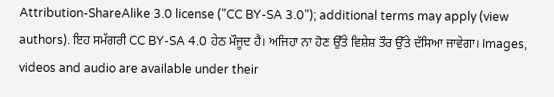Attribution-ShareAlike 3.0 license ("CC BY-SA 3.0"); additional terms may apply (view authors). ਇਹ ਸਮੱਗਰੀ CC BY-SA 4.0 ਹੇਠ ਮੌਜੂਦ ਹੈ। ਅਜਿਹਾ ਨਾ ਹੋਣ ਉੱਤੇ ਵਿਸ਼ੇਸ਼ ਤੌਰ ਉੱਤੇ ਦੱਸਿਆ ਜਾਵੇਗਾ। Images, videos and audio are available under their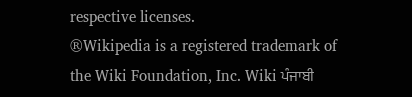respective licenses.
®Wikipedia is a registered trademark of the Wiki Foundation, Inc. Wiki ਪੰਜਾਬੀ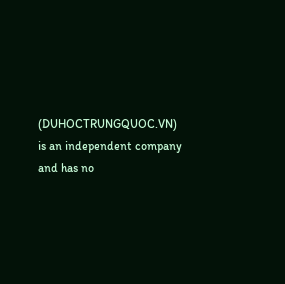(DUHOCTRUNGQUOC.VN) is an independent company and has no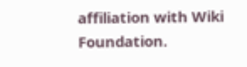affiliation with Wiki Foundation.